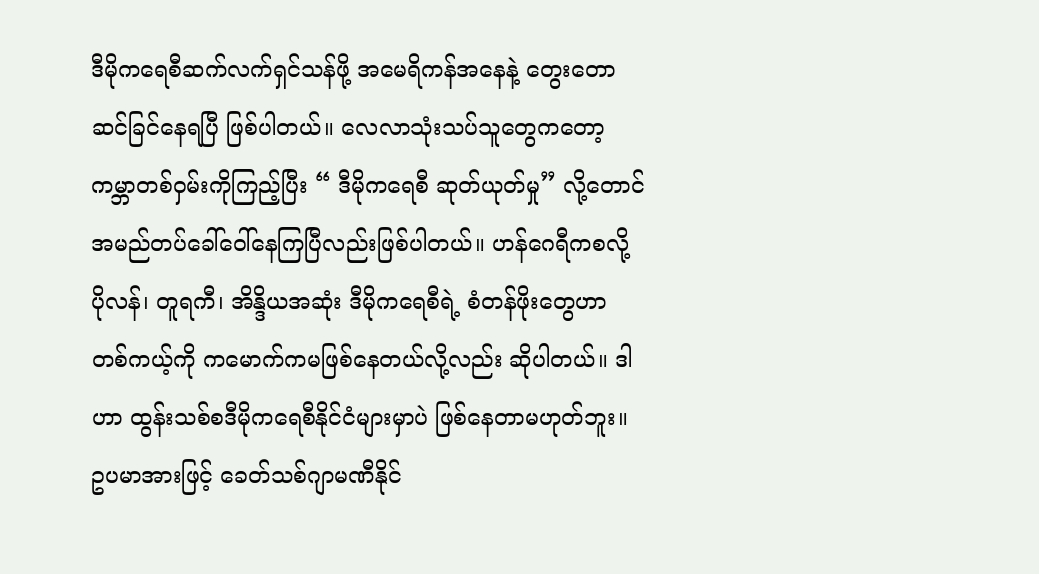ဒီမိုကရေစီဆက်လက်ရှင်သန်ဖို့ အမေရိကန်အနေနဲ့ တွေးတောဆင်ခြင်နေရပြီ ဖြစ်ပါတယ်။ လေလာသုံးသပ်သူတွေကတော့ ကမ္ဘာတစ်ဝှမ်းကိုကြည့်ပြီး “ ဒီမိုကရေစီ ဆုတ်ယုတ်မှု” လို့တောင် အမည်တပ်ခေါ်ဝေါ်နေကြပြီလည်းဖြစ်ပါတယ်။ ဟန်ဂေရီကစလို့ ပိုလန်၊ တူရကီ၊ အိန္ဒိယအဆုံး ဒီမိုကရေစီရဲ့ စံတန်ဖိုးတွေဟာ တစ်ကယ့်ကို ကမောက်ကမဖြစ်နေတယ်လို့လည်း ဆိုပါတယ်။ ဒါဟာ ထွန်းသစ်စဒီမိုကရေစီနိုင်ငံများမှာပဲ ဖြစ်နေတာမဟုတ်ဘူး။ ဥပမာအားဖြင့် ခေတ်သစ်ဂျာမဏီနိုင်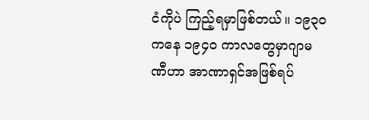ငံကိုပဲ ကြည့်ရမှာဖြစ်တယ်။ ၁၉၃၀ ကနေ ၁၉၄၀ ကာလတွေမှာဂျာမဏီဟာ အာဏာရှင်အဖြစ်ရပ်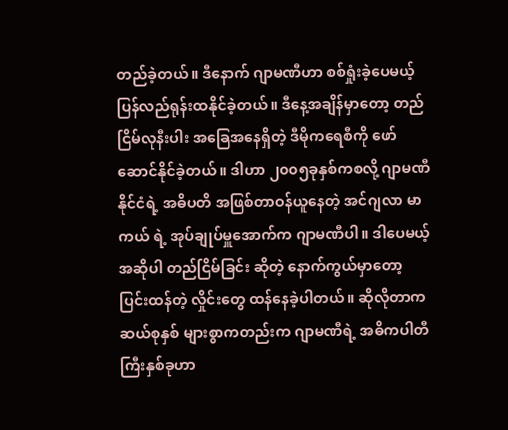တည်ခဲ့တယ်။ ဒီနောက် ဂျာမဏီဟာ စစ်ရှုံးခဲ့ပေမယ့် ပြန်လည်ရုန်းထနိုင်ခဲ့တယ်။ ဒီနေ့အချိန်မှာတော့ တည်ငြိမ်လုနီးပါး အခြေအနေရှိတဲ့ ဒီမိုကရေစီကို ဖော်ဆောင်နိုင်ခဲ့တယ်။ ဒါဟာ ၂၀၀၅ခုနှစ်ကစလို့ ဂျာမဏီနိုင်ငံရဲ့ အဓိပတိ အဖြစ်တာဝန်ယူနေတဲ့ အင်ဂျလာ မာကယ် ရဲ့ အုပ်ချုပ်မှူအောက်က ဂျာမဏီပါ။ ဒါပေမယ့် အဆိုပါ တည်ငြိမ်ခြင်း ဆိုတဲ့ နောက်ကွယ်မှာတော့ ပြင်းထန်တဲ့ လှိုင်းတွေ ထန်နေခဲ့ပါတယ်။ ဆိုလိုတာက ဆယ်စုနှစ် များစွာကတည်းက ဂျာမဏီရဲ့ အဓိကပါတီကြီးနှစ်ခုဟာ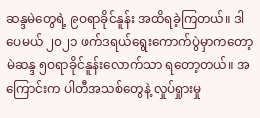ဆန္ဒမဲတွေရဲ့ ၉ဝရာခိုင်နူန်း အထိရခဲ့ကြတယ်။ ဒါပေမယ် ၂၀၂၁ ဖက်ဒရယ်ရွေးကောက်ပွဲမှာကတော့ မဲဆန္ဒ ၅ဝရာခိုင်နူန်းလောက်သာ ရတော့တယ်။ အကြောင်းက ပါတီအသစ်တွေနဲ့ လှုပ်ရှုားမှု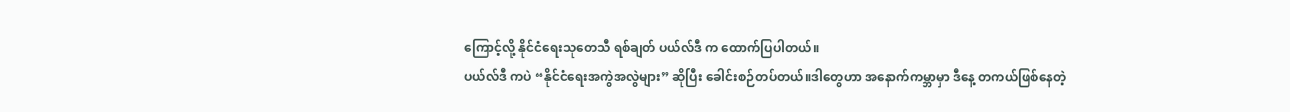ကြောင့်လို့ နိုင်ငံရေးသုတေသီ ရစ်ချတ် ပယ်လ်ဒီ က ထောက်ပြပါတယ်။
ပယ်လ်ဒီ ကပဲ “နိုင်ငံရေးအကွဲအလွဲများ” ဆိုပြီး ခေါင်းစဉ်တပ်တယ်။ဒါတွေဟာ အနောက်ကမ္ဘာမှာ ဒီနေ့ တကယ်ဖြစ်နေတဲ့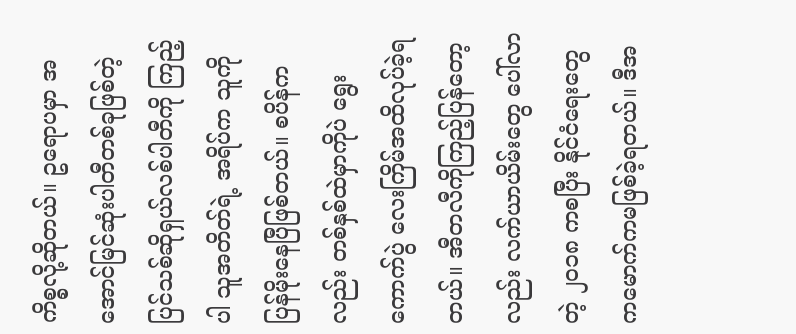ကိစ္စလို့ဆိုတယ်။ ဥရောပမှာ အအောင်မြင်ဆုံးပါတီတစ်ခုဖြစ်တဲ့ ပြင်သစ်ဆိုရှယ်လစ်ပါတီကို ကြည့်ပါ သူအတိတ်ရဲ့ အရိပ်က သူကို ပြန်မိုးနေပြီဖြစ်တယ်။ စပိန်ကလည်း တစ်နှစ်ထဲမှာကိုပဲ ရွေးကောက်ပွဲ လေးကြိမ်အထိလုပ်ခဲ့ရတယ်။ အီတလီကိုကြည့်ပြန်တော့လည်း လက်ယာယိမ်းတွေ ပေါ်လာတဲ့ ၂၀၁၈ ကစပြီး နိုင်ငံရေးတွေ ကမောက်ကမဖြစ်ခဲ့ရတယ်။ ဒီအ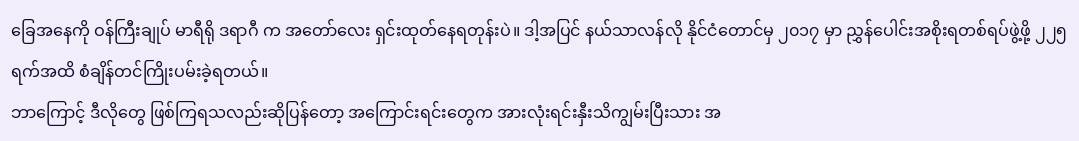ခြေအနေကို ဝန်ကြီးချုပ် မာရီရို ဒရာဂီ က အတော်လေး ရှင်းထုတ်နေရတုန်းပဲ။ ဒါ့အပြင် နယ်သာလန်လို နိုင်ငံတောင်မှ ၂၀၁၇ မှာ ညွှန်ပေါင်းအစိုးရတစ်ရပ်ဖွဲ့ဖို့ ၂၂၅ရက်အထိ စံချိန်တင်ကြိုးပမ်းခဲ့ရတယ်။
ဘာကြောင့် ဒီလိုတွေ ဖြစ်ကြရသလည်းဆိုပြန်တော့ အကြောင်းရင်းတွေက အားလုံးရင်းနှီးသိကျွမ်းပြီးသား အ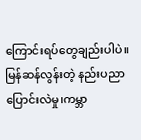ကြောင်းရပ်တွေချည်းပါပဲ။ မြန်ဆန်လွန်းတဲ့ နည်းပညာပြောင်းလဲမှု၊ကမ္ဘာ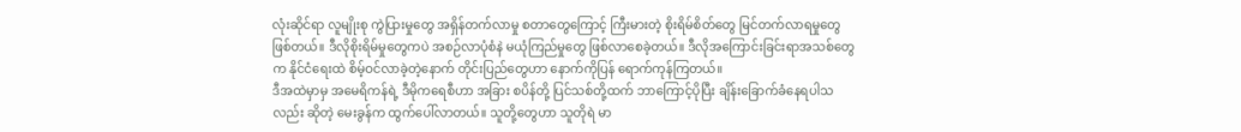လုံးဆိုင်ရာ လူမျိုးစု ကွဲပြားမှုတွေ အရှိန်တက်လာမှု စတာတွေကြောင့် ကြီးမားတဲ့ စိုးရိမ်စိတ်တွေ မြင်တက်လာရမှုတွေ ဖြစ်တယ်။ ဒီလိုစိုးရိမ်မှုတွေကပဲ အစဉ်လာပုံစံနဲ မယုံကြည်မှုတွေ ဖြစ်လာစေခဲ့တယ်။ ဒီလိုအကြောင်းခြင်းရာအသစ်တွေက နိုင်ငံရေးထဲ စိမ့်ဝင်လာခဲ့တဲ့နောက် တိုင်းပြည်တွေဟာ နောက်ကိုပြန် ရောက်ကုန်ကြတယ်။
ဒီအထဲမှာမှ အမေရိကန်ရဲ့ ဒီမိုကရေစီဟာ အခြား စပိန်တို့ ပြင်သစ်တို့ထက် ဘာကြောင့်ပိုပြီး ချိန်းခြောက်ခံနေရပါသလည်း ဆိုတဲ့ မေးခွန်က ထွက်ပေါ်လာတယ်။ သူတို့တွေဟာ သူတိုရဲ မာ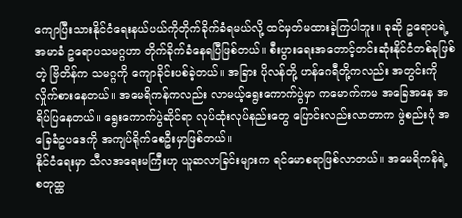ကျောပြီးသားနိုင်ငံရေးနယ်ပယ်ကိုတိုက်ခိုက်ခံရမယ်လို့ ထင်မှတ်မထားခဲ့ကြပါဘူး။ ခုဆို ဥရောပရဲ့အမာခံ ဥရောပသမဂ္ဂဟာ တိုက်ခိုက်ခံနေရပြီဖြစ်တယ်။ စီးပွားရေးအတောင့်တင်းဆုံးနိုင်ငံတစ်ခုဖြစ်တဲ့ ဗြိတိန်က သမဂ္ဂကို ကျောခိုင်းပစ်ခဲ့တယ်။ အခြား ပိုလန်တို့ ဟန်ဂေရီတို့ကလည်း အတွင်းကို လှိုက်စားနေတယ်။ အမေရိကန်ကလည်း လာမယ့်ရွေးကောက်ပွဲမှာ ကမောက်ကမ အခြေအနေ အရိပ်ပြနေတယ်။ ရွေးကောက်ပွဲဆိုင်ရာ လုပ်ထုံးလုပ်နည်းတွေ ပြောင်းလည်းလာတာက ဖွဲစည်းပုံ အခြေခံဥပဒေကို အကျပ်ရိုက်စေဦးမှာဖြစ်တယ်။
နိုင်ငံရေးမှာ သီလအရေးမကြီးဟု ယူဆလာခြင်းများက ရင်မောစရာဖြစ်လာတယ်။ အမေရိကန်ရဲ့ စတုထ္ထ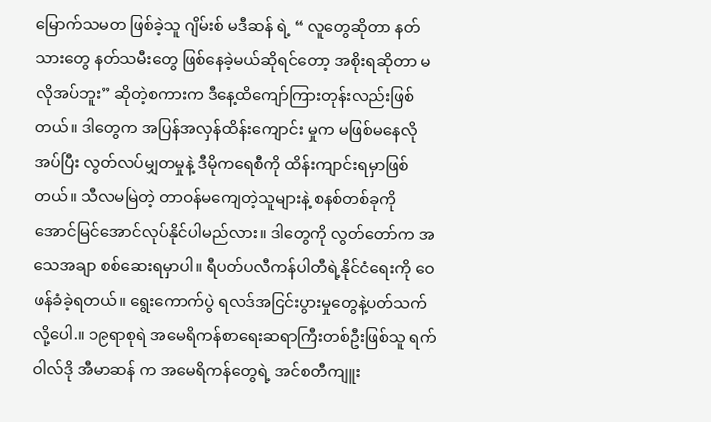မြောက်သမတ ဖြစ်ခဲ့သူ ဂျိမ်းစ် မဒီဆန် ရဲ့ “ လူတွေဆိုတာ နတ်သားတွေ နတ်သမီးတွေ ဖြစ်နေခဲ့မယ်ဆိုရင်တော့ အစိုးရဆိုတာ မလိုအပ်ဘူး” ဆိုတဲ့စကားက ဒီနေ့ထိကျော်ကြားတုန်းလည်းဖြစ်တယ်။ ဒါတွေက အပြန်အလှန်ထိန်းကျောင်း မှုက မဖြစ်မနေလိုအပ်ပြီး လွတ်လပ်မျှတမှုနဲ့ ဒီမိုကရေစီကို ထိန်းကျာင်းရမှာဖြစ်တယ်။ သီလမမြဲတဲ့ တာဝန်မကျေတဲ့သူများနဲ့ စနစ်တစ်ခုကို အောင်မြင်အောင်လုပ်နိုင်ပါမည်လား။ ဒါတွေကို လွတ်တော်က အသေအချာ စစ်ဆေးရမှာပါ။ ရီပတ်ပလီကန်ပါတီရဲ့နိုင်ငံရေးကို ဝေဖန်ခံခဲ့ရတယ်။ ရွေးကောက်ပွဲ ရလဒ်အငြင်းပွားမှုတွေနဲ့ပတ်သက်လို့ပေါ.။ ၁၉ရာစုရဲ အမေရိကန်စာရေးဆရာကြီးတစ်ဦးဖြစ်သူ ရက် ဝါလ်ဒို အီမာဆန် က အမေရိကန်တွေရဲ့ အင်စတီကျူး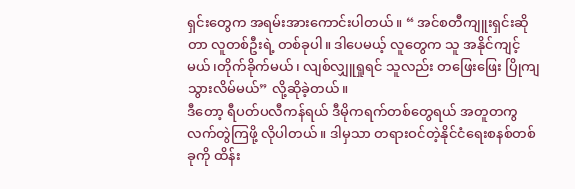ရှင်းတွေက အရမ်းအားကောင်းပါတယ်။ “ အင်စတီကျူးရှင်းဆိုတာ လူတစ်ဦးရဲ့ တစ်ခုပါ။ ဒါပေမယ့် လူတွေက သူ အနိုင်ကျင့်မယ်၊တိုက်ခိုက်မယ်၊ လျစ်လျှူရှုရင် သူလည်း တဖြေးဖြေး ပြိုကျသွားလိမ်မယ်” လို့ဆိုခဲ့တယ်။
ဒီတော့ ရီပတ်ပလီကန်ရယ် ဒီမိုကရက်တစ်တွေရယ် အတူတကွ လက်တွဲကြဖို့ လိုပါတယ်။ ဒါမှသာ တရားဝင်တဲ့နိုင်ငံရေးစနစ်တစ်ခုကို ထိန်း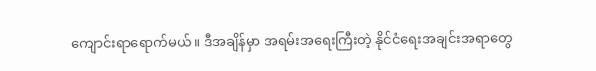ကျောင်းရာရောက်မယ်။ ဒီအချိန်မှာ အရမ်းအရေးကြီးတဲ့ နိုင်ငံရေးအချင်းအရာတွေ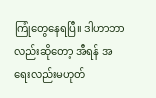ကြုံတွေနေရပြီ။ ဒါဟာဘာလည်းဆိုတော့ အီရန် အရေးလည်းမဟုတ်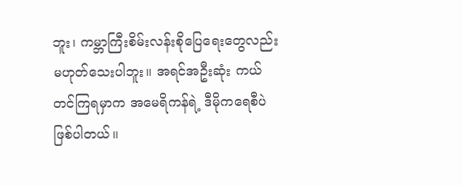ဘူး၊ ကမ္ဘာကြီးစိမ်းလန်းစိုပြေရေးတွေလည်း မဟုတ်သေးပါဘူး။ အရင်အဦးဆုံး ကယ်တင်ကြရမှာက အမေရိကန်ရဲ့ ဒီမိုကရေစီပဲ ဖြစ်ပါတယ်။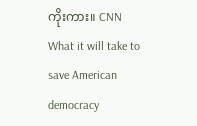ကိုးကား။ CNN
What it will take to save American democracy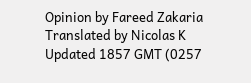Opinion by Fareed Zakaria
Translated by Nicolas K
Updated 1857 GMT (0257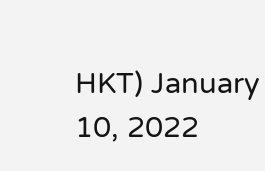HKT) January 10, 2022